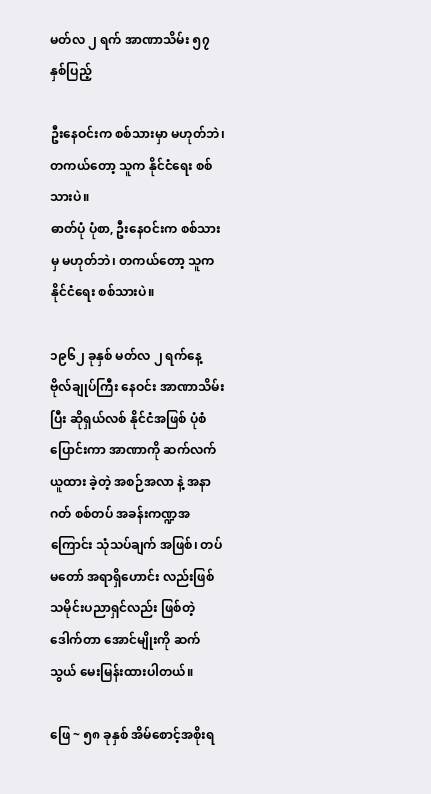မတ်လ ၂ ရက် အာဏာသိမ်း ၅၇ နှစ်ပြည့်

ဦးနေဝင်းက စစ်သားမှာ မဟုတ်ဘဲ၊ တကယ်တော့ သူက နိုင်ငံရေး စစ်သားပဲ။
ဓာတ်ပုံ ပုံစာ, ဦးနေဝင်းက စစ်သားမှ မဟုတ်ဘဲ၊ တကယ်တော့ သူက နိုင်ငံရေး စစ်သားပဲ။

၁၉၆၂ ခုနှစ် မတ်လ ၂ ရက်နေ့ ဗိုလ်ချုပ်ကြီး နေဝင်း အာဏာသိမ်းပြီး ဆိုရှယ်လစ် နိုင်ငံအဖြစ် ပုံစံပြောင်းကာ အာဏာကို ဆက်လက် ယူထား ခဲ့တဲ့ အစဉ်အလာ နဲ့ အနာဂတ် စစ်တပ် အခန်းကဏ္ဍအကြောင်း သုံသပ်ချက် အဖြစ်၊ တပ်မတော် အရာရှိဟောင်း လည်းဖြစ် သမိုင်းပညာရှင်လည်း ဖြစ်တဲ့ ဒေါက်တာ အောင်မျိုးကို ဆက်သွယ် မေးမြန်းထားပါတယ်။

ဖြေ ~ ၅၈ ခုနှစ် အိမ်စောင့်အစိုးရ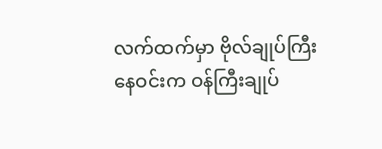လက်ထက်မှာ ဗိုလ်ချုပ်ကြီး နေဝင်းက ဝန်ကြီးချုပ်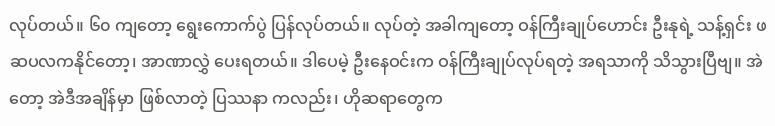လုပ်တယ်။ ၆၀ ကျတော့ ရွေးကောက်ပွဲ ပြန်လုပ်တယ်။ လုပ်တဲ့ အခါကျတော့ ဝန်ကြီးချုပ်ဟောင်း ဦးနုရဲ့ သန့်ရှင်း ဖဆပလကနိုင်တော့၊ အာဏာလွှဲ ပေးရတယ်။ ဒါပေမဲ့ ဦးနေဝင်းက ဝန်ကြီးချုပ်လုပ်ရတဲ့ အရသာကို သိသွားပြီဗျ။ အဲတော့ အဲဒီအချိန်မှာ ဖြစ်လာတဲ့ ပြဿနာ ကလည်း၊ ဟိုဆရာတွေက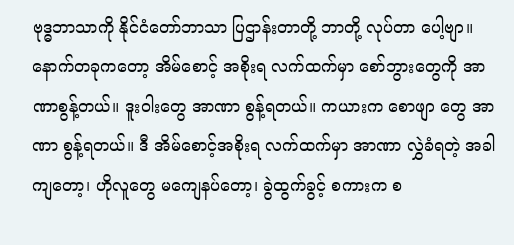ဗုဒ္ဓဘာသာကို နိုင်ငံတော်ဘာသာ ပြဌာန်းတာတို့ ဘာတို့ လုပ်တာ ပေါ့ဗျာ။ နောက်တခုကတော့ အိမ်စောင့် အစိုးရ လက်ထက်မှာ စော်ဘွားတွေကို အာဏာစွန့်တယ်။ ဒူးဝါးတွေ အာဏာ စွန့်ရတယ်။ ကယားက စောဖျာ တွေ အာဏာ စွန့်ရတယ်။ ဒီ အိမ်စောင့်အစိုးရ လက်ထက်မှာ အာဏာ လွှဲခံရတဲ့ အခါ ကျတော့၊ ဟိုလူတွေ မကျေနပ်တော့၊ ခွဲထွက်ခွင့် စကားက စ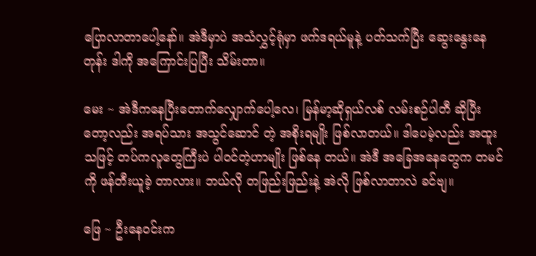ပြောလာတာပေါ့နော်။ အဲဒီမှာပဲ အသံလွှင့်ရုံမှာ ဖက်ဒရယ်မူနဲ့ ပတ်သက်ပြီး ဆွေးနွေးနေတုန်း ဒါကို အကြောင်းပြပြီး သိမ်းတာ။

မေး ~ အဲဒီကနေပြီးတောက်လျှောက်ပေါ့လေ၊ မြန်မာ့ဆိုရှယ်လစ် လမ်းစဉ်ပါတီ ဆိုပြီးတော့လည်း အရပ်သား အသွင်ဆောင် တဲ့ အစိုးရမျိုး ဖြစ်လာတယ်။ ဒါပေမဲ့လည်း အထူးသဖြင့် တပ်ကလူတွေကြီးပဲ ပါဝင်တဲ့ဟာမျိုး ဖြစ်နေ တယ်။ အဲဒီ အခြေအနေတွေက တမင်ကို ဖန်တီးယူခဲ့ တာလား။ ဘယ်လို တဖြည်းဖြည်းနဲ့ အဲလို ဖြစ်လာတာလဲ ခင်ဗျ။

ဖြေ ~ ဦးနေဝင်းက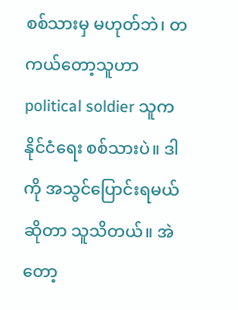စစ်သားမှ မဟုတ်ဘဲ၊ တကယ်တော့သူဟာ political soldier သူက နိုင်ငံရေး စစ်သားပဲ။ ဒါကို အသွင်ပြောင်းရမယ် ဆိုတာ သူသိတယ်။ အဲတော့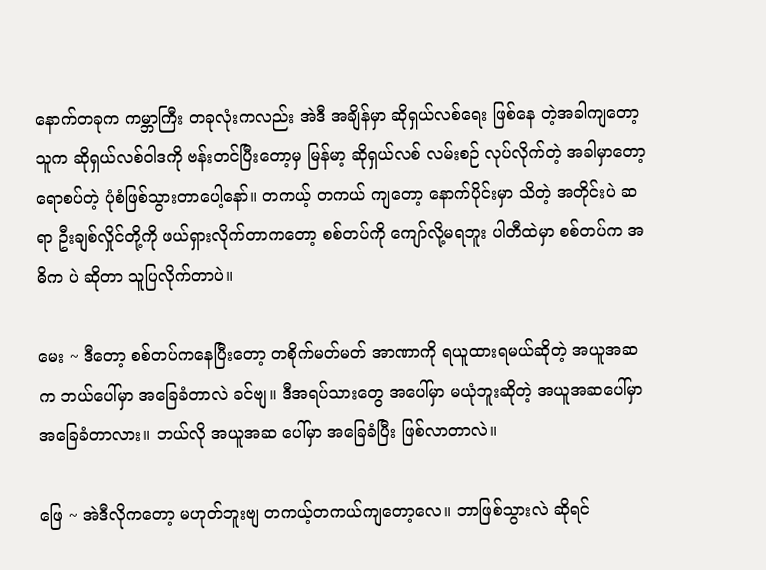နောက်တခုက ကမ္ဘာကြီး တခုလုံးကလည်း အဲဒီ အချိန်မှာ ဆိုရှယ်လစ်ရေး ဖြစ်နေ တဲ့အခါကျတော့ သူက ဆိုရှယ်လစ်ဝါဒကို ဗန်းတင်ပြီးတော့မှ မြန်မာ့ ဆိုရှယ်လစ် လမ်းစဉ် လုပ်လိုက်တဲ့ အခါမှာတော့ ရောစပ်တဲ့ ပုံစံဖြစ်သွားတာပေါ့နော်။ တကယ့် တကယ် ကျတော့ နောက်ပိုင်းမှာ သိတဲ့ အတိုင်းပဲ ဆရာ ဦးချစ်လှိုင်တို့ကို ဖယ်ရှားလိုက်တာကတော့ စစ်တပ်ကို ကျော်လို့မရဘူး ပါတီထဲမှာ စစ်တပ်က အဓိက ပဲ ဆိုတာ သူပြလိုက်တာပဲ။

မေး ~ ဒီတော့ စစ်တပ်ကနေပြီးတော့ တစိုက်မတ်မတ် အာဏာကို ရယူထားရမယ်ဆိုတဲ့ အယူအဆက ဘယ်ပေါ်မှာ အခြေခံတာလဲ ခင်ဗျ။ ဒီအရပ်သားတွေ အပေါ်မှာ မယုံဘူးဆိုတဲ့ အယူအဆပေါ်မှာ အခြေခံတာလား။ ဘယ်လို အယူအဆ ပေါ်မှာ အခြေခံပြီး ဖြစ်လာတာလဲ။

ဖြေ ~ အဲဒီလိုကတော့ မဟုတ်ဘူးဗျ တကယ့်တကယ်ကျတော့လေ။ ဘာဖြစ်သွားလဲ ဆိုရင်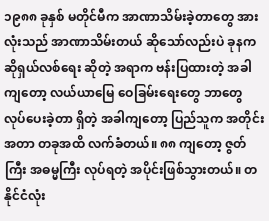၁၉၈၈ ခုနှစ် မတိုင်မီက အာဏာသိမ်းခဲ့တာတွေ အားလုံးသည် အာဏာသိမ်းတယ် ဆိုသော်လည်းပဲ ခုနက ဆိုရှယ်လစ်ရေး ဆိုတဲ့ အရာက ဗန်းပြထားတဲ့ အခါကျတော့ လယ်ယာမြေ ဝေခြမ်းရေးတွေ ဘာတွေ လုပ်ပေးခဲ့တာ ရှိတဲ့ အခါကျတော့ ပြည်သူက အတိုင်းအတာ တခုအထိ လက်ခံတယ်။ ၈၈ ကျတော့ ဇွတ်ကြီး အဓမ္မကြီး လုပ်ရတဲ့ အပိုင်းဖြစ်သွားတယ်။ တနိုင်ငံလုံး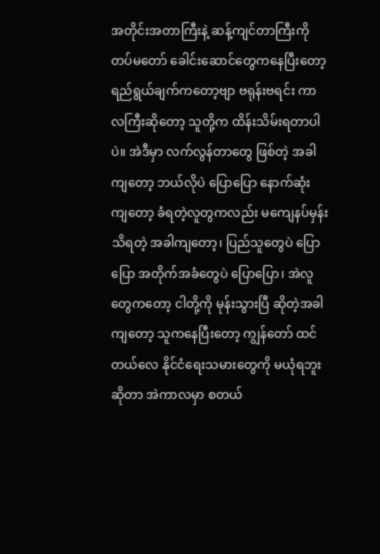အတိုင်းအတာကြီးနဲ့ ဆန့်ကျင်တာကြီးကို တပ်မတော် ခေါင်းဆောင်တွေကနေပြီးတော့ ရည်ရွယ်ချက်ကတော့ဗျာ ဗရုန်းဗရင်း ကာလကြီးဆိုတော့ သူတို့က ထိန်းသိမ်းရတာပါပဲ။ အဲဒီမှာ လက်လွန်တာတွေ ဖြစ်တဲ့ အခါကျတော့ ဘယ်လိုပဲ ပြောပြော နောက်ဆုံး ကျတော့ ခံရတဲ့လူတွကလည်း မကျေနပ်မှန်း သိရတဲ့ အခါကျတော့၊ ပြည်သူတွေပဲ ပြောပြော အတိုက်အခံတွေပဲ ပြောပြော၊ အဲလူတွေကတော့ ငါတို့ကို မုန်းသွားပြီ ဆိုတဲ့အခါကျတော့ သူကနေပြီးတော့ ကျွန်တော် ထင်တယ်လေ နိုင်ငံရေးသမားတွေကို မယုံရဘူးဆိုတာ အဲကာလမှာ စတယ်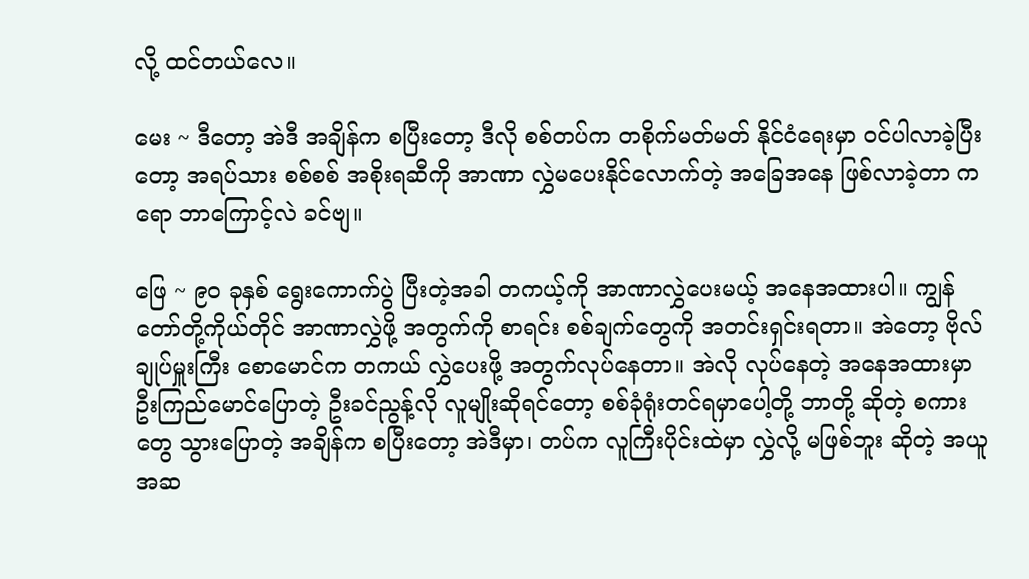လို့ ထင်တယ်လေ။

မေး ~ ဒီတော့ အဲဒီ အချိန်က စပြီးတော့ ဒီလို စစ်တပ်က တစိုက်မတ်မတ် နိုင်ငံရေးမှာ ဝင်ပါလာခဲ့ပြီးတော့ အရပ်သား စစ်စစ် အစိုးရဆီကို အာဏာ လွှဲမပေးနိုင်လောက်တဲ့ အခြေအနေ ဖြစ်လာခဲ့တာ ကရော ဘာကြောင့်လဲ ခင်ဗျ။

ဖြေ ~ ၉၀ ခုနှစ် ရွေးကောက်ပွဲ ပြီးတဲ့အခါ တကယ့်ကို အာဏာလွှဲပေးမယ့် အနေအထားပါ။ ကျွန်တော်တို့ကိုယ်တိုင် အာဏာလွှဲဖို့ အတွက်ကို စာရင်း စစ်ချက်တွေကို အတင်းရှင်းရတာ။ အဲတော့ ဗိုလ်ချုပ်မှူးကြီး စောမောင်က တကယ် လွှဲပေးဖို့ အတွက်လုပ်နေတာ။ အဲလို လုပ်နေတဲ့ အနေအထားမှာ ဦးကြည်မောင်ပြောတဲ့ ဦးခင်ညွန့်လို လူမျိုးဆိုရင်တော့ စစ်ခုံရုံးတင်ရမှာပေါ့တို့ ဘာတို့ ဆိုတဲ့ စကားတွေ သွားပြောတဲ့ အချိန်က စပြီးတော့ အဲဒီမှာ၊ တပ်က လူကြီးပိုင်းထဲမှာ လွှဲလို့ မဖြစ်ဘူး ဆိုတဲ့ အယူအဆ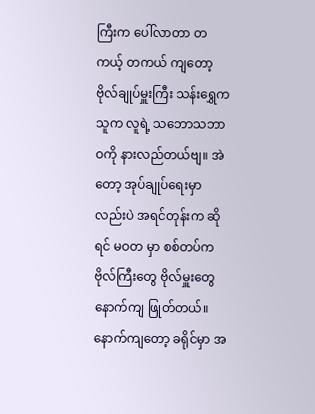ကြီးက ပေါ်လာတာ တကယ့် တကယ် ကျတော့ ဗိုလ်ချုပ်မှူးကြီး သန်းရွှေက သူက လူရဲ့ သဘောသဘာဝကို နားလည်တယ်ဗျ။ အဲတော့ အုပ်ချုပ်ရေးမှာ လည်းပဲ အရင်တုန်းက ဆိုရင် မဝတ မှာ စစ်တပ်က ဗိုလ်ကြီးတွေ ဗိုလ်မှူးတွေ နောက်ကျ ဖြုတ်တယ်။ နောက်ကျတော့ ခရိုင်မှာ အ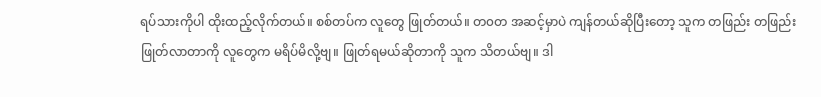ရပ်သားကိုပါ ထိုးထည့်လိုက်တယ်။ စစ်တပ်က လူတွေ ဖြုတ်တယ်။ တ၀တ အဆင့်မှာပဲ ကျန်တယ်ဆိုပြီးတော့ သူက တဖြည်း တဖြည်း ဖြုတ်လာတာကို လူတွေက မရိပ်မိလို့ဗျ။ ဖြုတ်ရမယ်ဆိုတာကို သူက သိတယ်ဗျ။ ဒါ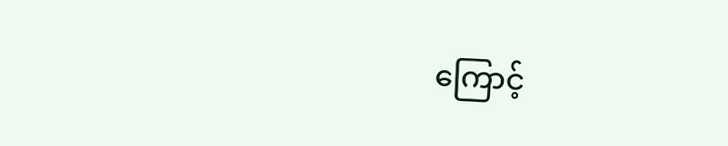ကြောင့်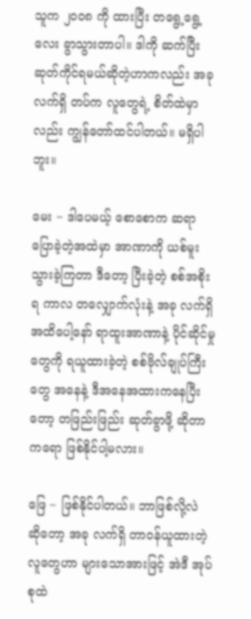သူက ၂၀၀၈ ကို ထားပြီး တရွေ့ရွေ့လေး ခွာသွားတာပါ။ ဒါကို ဆက်ပြီး ဆုတ်ကိုင်ရမယ်ဆိုတဲ့ဟာကလည်း အခု လက်ရှိ တပ်က လူတွေရဲ့ စိတ်ထဲမှာလည်း ကျွန်တော်ထင်ပါတယ်။ မရှိပါဘူး။

မေး ~ ဒါပေမယ့် စောစောက ဆရာ ပြောခဲ့တဲ့အထဲမှာ အာဏာကို ယစ်မူးသွားခဲ့ကြတာ ဒီတော့ ပြီးခဲ့တဲ့ စစ်အစိုးရ ကာလ တလျှောက်လုံးနဲ့ အခု လက်ရှိ အထိပေါ့နော် ရာထူးအာဏာနဲ့ ပိုင်ဆိုင်မှုတွေကို ရယူထားခဲ့တဲ့ စစ်ဗိုလ်ချုပ်ကြီး တွေ အနေနဲ့ ဒီအနေအထားကနေပြီးတော့ တဖြည်းဖြည်း ဆုတ်ခွာဖို့ ဆိုတာ ကရော ဖြစ်နိုင်ပါ့မလား။

ဖြေ ~ ဖြစ်နိုင်ပါတယ်။ ဘာဖြစ်လို့လဲ ဆိုတော့ အခု လက်ရှိ တာဝန်ယူထားတဲ့ လူတွေဟာ များသောအားဖြင့် အဲဒီ အုပ်စုထဲ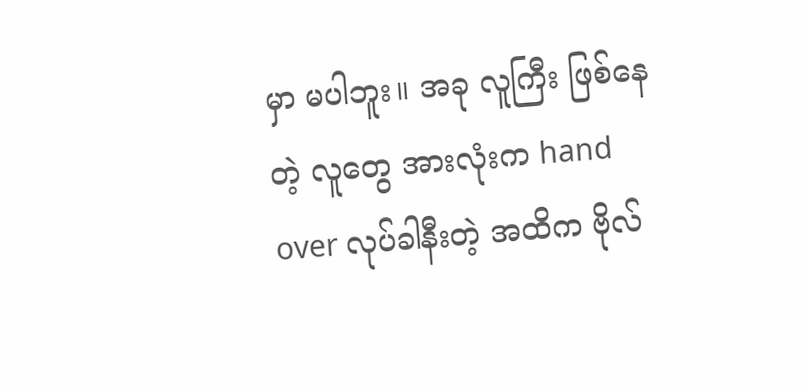မှာ မပါဘူး။ အခု လူကြီး ဖြစ်နေတဲ့ လူတွေ အားလုံးက hand over လုပ်ခါနီးတဲ့ အထိက ဗိုလ်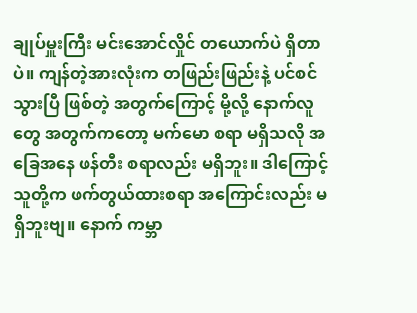ချုပ်မှူးကြီး မင်းအောင်လှိုင် တယောက်ပဲ ရှိတာပဲ။ ကျန်တဲ့အားလုံးက တဖြည်းဖြည်းနဲ့ ပင်စင်သွားပြီ ဖြစ်တဲ့ အတွက်ကြောင့် မို့လို့ နောက်လူတွေ အတွက်ကတော့ မက်မော စရာ မရှိသလို အခြေအနေ ဖန်တီး စရာလည်း မရှိဘူး။ ဒါကြောင့် သူတို့က ဖက်တွယ်ထားစရာ အကြောင်းလည်း မရှိဘူးဗျ။ နောက် ကမ္ဘာ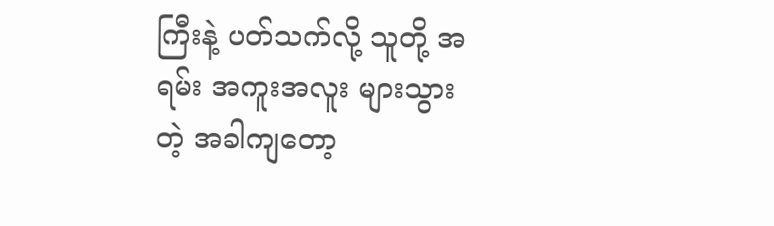ကြီးနဲ့ ပတ်သက်လို့ သူတို့ အရမ်း အကူးအလူး များသွားတဲ့ အခါကျတော့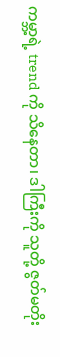ကမ္ဘာ့ရဲ့ trend ကို သိနေတာ၊ ဒါကြီးကို သူတို့ ဇွတ်မတိုး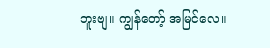ဘူးဗျ။ ကျွန်တော့် အမြင်လေ။